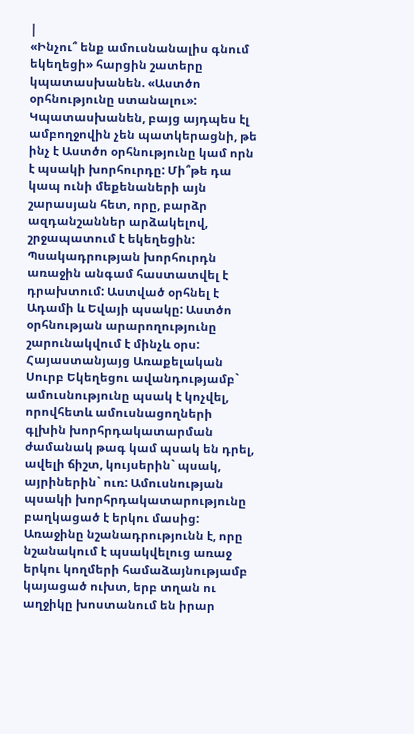|
«Ինչու՞ ենք ամուսնանալիս գնում եկեղեցի» հարցին շատերը կպատասխանեն. «Աստծո օրհնությունը ստանալու»: Կպատասխանեն, բայց այդպես էլ ամբողջովին չեն պատկերացնի, թե ինչ է Աստծո օրհնությունը կամ որն է պսակի խորհուրդը: Մի՞թե դա կապ ունի մեքենաների այն շարասյան հետ, որը, բարձր ազդանշաններ արձակելով, շրջապատում է եկեղեցին:
Պսակադրության խորհուրդն առաջին անգամ հաստատվել է դրախտում: Աստված օրհնել է Ադամի և Եվայի պսակը: Աստծո օրհնության արարողությունը շարունակվում է մինչև օրս: Հայաստանյայց Առաքելական Սուրբ Եկեղեցու ավանդությամբ` ամուսնությունը պսակ է կոչվել, որովհետև ամուսնացողների գլխին խորհրդակատարման ժամանակ թագ կամ պսակ են դրել, ավելի ճիշտ, կույսերին` պսակ, այրիներին` ուռ: Ամուսնության պսակի խորհրդակատարությունը բաղկացած է երկու մասից: Առաջինը նշանադրությունն է, որը նշանակում է պսակվելուց առաջ երկու կողմերի համաձայնությամբ կայացած ուխտ, երբ տղան ու աղջիկը խոստանում են իրար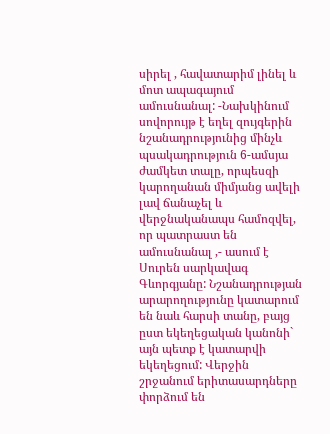սիրել , հավատարիմ լինել և մոտ ապագայում ամուսնանալ: -Նախկինում սովորույթ է եղել զույգերին նշանադրությունից մինչև պսակադրություն 6-ամսյա ժամկետ տալը, որպեսզի կարողանան միմյանց ավելի լավ ճանաչել և վերջնականապս համոզվել, որ պատրաստ են ամուսնանալ ,- ասում է Սուրեն սարկավագ Գևորգյանը: Նշանադրության արարողությունը կատարում են նաև հարսի տանը, բայց ըստ եկեղեցական կանոնի` այն պետք է կատարվի եկեղեցում: Վերջին շրջանում երիտասարդները փորձում են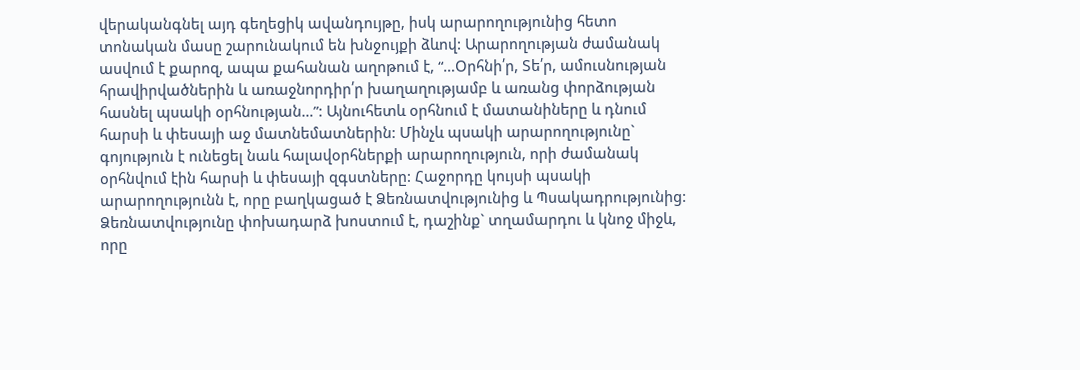վերականգնել այդ գեղեցիկ ավանդույթը, իսկ արարողությունից հետո տոնական մասը շարունակում են խնջույքի ձևով: Արարողության ժամանակ ասվում է քարոզ, ապա քահանան աղոթում է, “…Օրհնի՛ր, Տե՛ր, ամուսնության հրավիրվածներին և առաջնորդիր՛ր խաղաղությամբ և առանց փորձության հասնել պսակի օրհնության…”: Այնուհետև օրհնում է մատանիները և դնում հարսի և փեսայի աջ մատնեմատներին: Մինչև պսակի արարողությունը` գոյություն է ունեցել նաև հալավօրհներքի արարողություն, որի ժամանակ օրհնվում էին հարսի և փեսայի զգստները: Հաջորդը կույսի պսակի արարողությունն է, որը բաղկացած է Ձեռնատվությունից և Պսակադրությունից: Ձեռնատվությունը փոխադարձ խոստում է, դաշինք` տղամարդու և կնոջ միջև, որը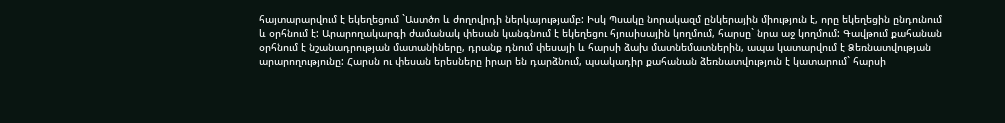հայտարարվում է եկեղեցում `Աստծո և ժողովրդի ներկայությամբ: Իսկ Պսակը նորակազմ ընկերային միություն է, որը եկեղեցին ընդունում և օրհնում է: Արարողակարգի ժամանակ փեսան կանգնում է եկեղեցու հյուսիսային կողմում, հարսը` նրա աջ կողմում: Գավթում քահանան օրհնում է նշանադրության մատանիները, դրանք դնում փեսայի և հարսի ձախ մատնեմատներին, ապա կատարվում է Ձեռնատվության արարողությունը: Հարսն ու փեսան երեսները իրար են դարձնում, պսակադիր քահանան ձեռնատվություն է կատարում` հարսի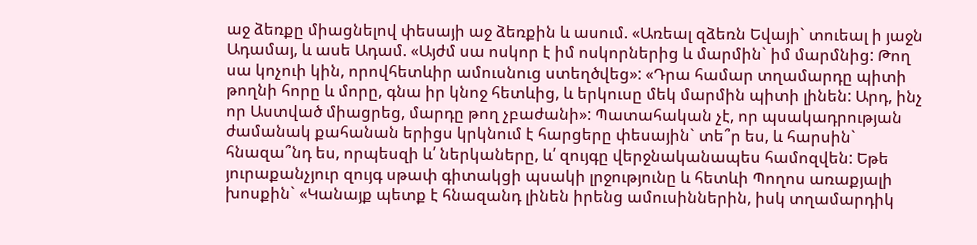աջ ձեռքը միացնելով փեսայի աջ ձեռքին և ասում. «Առեալ զձեռն Եվայի` տուեալ ի յաջն Ադամայ, և ասե Ադամ. «Այժմ սա ոսկոր է իմ ոսկորներից և մարմին` իմ մարմնից: Թող սա կոչուի կին, որովհետևիր ամուսնուց ստեղծվեց»: «Դրա համար տղամարդը պիտի թողնի հորը և մորը, գնա իր կնոջ հետևից, և երկուսը մեկ մարմին պիտի լինեն: Արդ, ինչ որ Աստված միացրեց, մարդը թող չբաժանի»: Պատահական չէ, որ պսակադրության ժամանակ քահանան երիցս կրկնում է հարցերը փեսային` տե՞ր ես, և հարսին` հնազա՞նդ ես, որպեսզի և՛ ներկաները, և՛ զույգը վերջնականապես համոզվեն: Եթե յուրաքանչյուր զույգ սթափ գիտակցի պսակի լրջությունը և հետևի Պողոս առաքյալի խոսքին` «Կանայք պետք է հնազանդ լինեն իրենց ամուսիններին, իսկ տղամարդիկ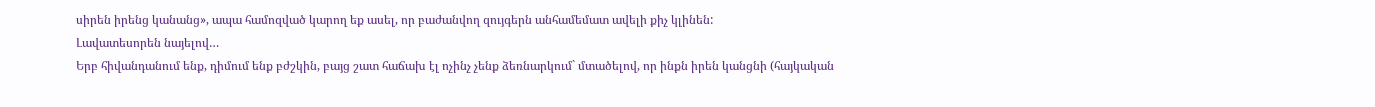սիրեն իրենց կանանց», ապա համոզված կարող եք ասել, որ բաժանվող զույգերն անհամեմատ ավելի քիչ կլինեն:
Լավատեսորեն նայելով…
Երբ հիվանդանում ենք, դիմում ենք բժշկին, բայց շատ հաճախ էլ ոչինչ չենք ձեռնարկում` մտածելով, որ ինքն իրեն կանցնի (հայկական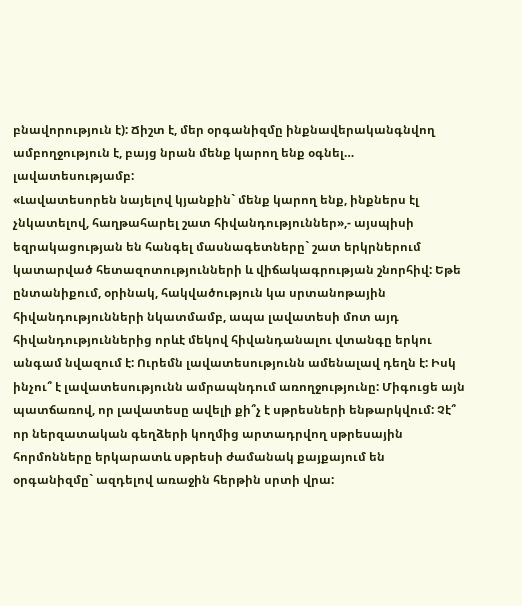բնավորություն է): Ճիշտ է, մեր օրգանիզմը ինքնավերականգնվող ամբողջություն է, բայց նրան մենք կարող ենք օգնել… լավատեսությամբ:
«Լավատեսորեն նայելով կյանքին` մենք կարող ենք, ինքներս էլ չնկատելով, հաղթահարել շատ հիվանդություններ»,- այսպիսի եզրակացության են հանգել մասնագետները` շատ երկրներում կատարված հետազոտությունների և վիճակագրության շնորհիվ: Եթե ընտանիքում, օրինակ, հակվածություն կա սրտանոթային հիվանդությունների նկատմամբ, ապա լավատեսի մոտ այդ հիվանդություններից որևէ մեկով հիվանդանալու վտանգը երկու անգամ նվազում է: Ուրեմն լավատեսությունն ամենալավ դեղն է: Իսկ ինչու՞ է լավատեսությունն ամրապնդում առողջությունը: Միգուցե այն պատճառով, որ լավատեսը ավելի քի՞չ է սթրեսների ենթարկվում: Չէ՞ որ ներզատական գեղձերի կողմից արտադրվող սթրեսային հորմոնները երկարատև սթրեսի ժամանակ քայքայում են օրգանիզմը` ազդելով առաջին հերթին սրտի վրա: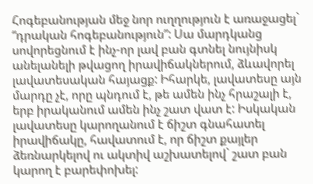Հոգեբանության մեջ նոր ուղղություն է առաջացել` “դրական հոգեբանություն”: Սա մարդկանց սովորեցնում է ինչ-որ լավ բան գտնել նույնիսկ անելանելի թվացող իրավիճակներում, ձևավորել լավատեսական հայացք: Իհարկե, լավատեսը այն մարդը չէ, որը պնդում է, թե ամեն ինչ հրաշալի է, երբ իրականում ամեն ինչ շատ վատ է: Իսկական լավատեսը կարողանում է ճիշտ գնահատել իրավիճակը, հավատում է, որ ճիշտ քայլեր ձեռնարկելով ու ակտիվ աշխատելով` շատ բան կարող է բարեփոխել: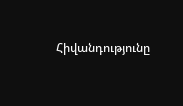Հիվանդությունը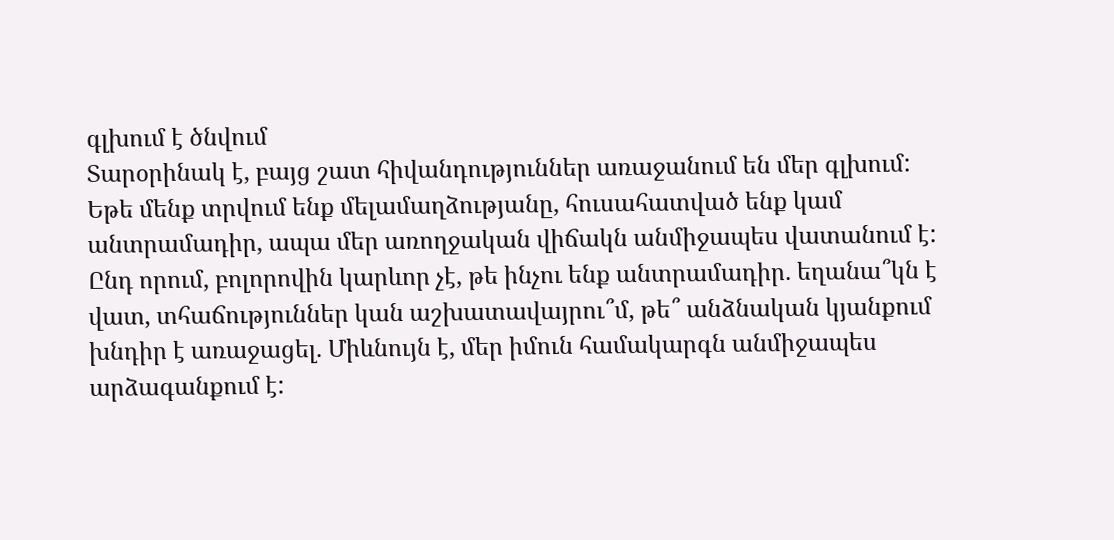գլխում է ծնվում
Տարօրինակ է, բայց շատ հիվանդություններ առաջանում են մեր գլխում: Եթե մենք տրվում ենք մելամաղձությանը, հուսահատված ենք կամ անտրամադիր, ապա մեր առողջական վիճակն անմիջապես վատանում է: Ընդ որում, բոլորովին կարևոր չէ, թե ինչու ենք անտրամադիր. եղանա՞կն է վատ, տհաճություններ կան աշխատավայրու՞մ, թե՞ անձնական կյանքում խնդիր է առաջացել. Միևնույն է, մեր իմուն համակարգն անմիջապես արձագանքում է: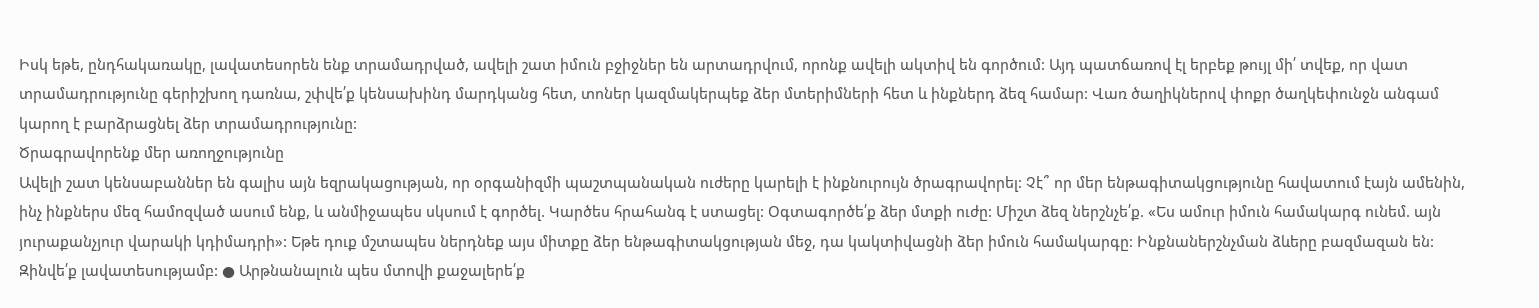Իսկ եթե, ընդհակառակը, լավատեսորեն ենք տրամադրված, ավելի շատ իմուն բջիջներ են արտադրվում, որոնք ավելի ակտիվ են գործում: Այդ պատճառով էլ երբեք թույլ մի՛ տվեք, որ վատ տրամադրությունը գերիշխող դառնա, շփվե՛ք կենսախինդ մարդկանց հետ, տոներ կազմակերպեք ձեր մտերիմների հետ և ինքներդ ձեզ համար: Վառ ծաղիկներով փոքր ծաղկեփունջն անգամ կարող է բարձրացնել ձեր տրամադրությունը:
Ծրագրավորենք մեր առողջությունը
Ավելի շատ կենսաբաններ են գալիս այն եզրակացության, որ օրգանիզմի պաշտպանական ուժերը կարելի է ինքնուրույն ծրագրավորել: Չէ՞ որ մեր ենթագիտակցությունը հավատում էայն ամենին, ինչ ինքներս մեզ համոզված ասում ենք, և անմիջապես սկսում է գործել. Կարծես հրահանգ է ստացել: Օգտագործե՛ք ձեր մտքի ուժը: Միշտ ձեզ ներշնչե՛ք. «Ես ամուր իմուն համակարգ ունեմ. այն յուրաքանչյուր վարակի կդիմադրի»: Եթե դուք մշտապես ներդնեք այս միտքը ձեր ենթագիտակցության մեջ, դա կակտիվացնի ձեր իմուն համակարգը: Ինքնաներշնչման ձևերը բազմազան են:
Զինվե՛ք լավատեսությամբ: ● Արթնանալուն պես մտովի քաջալերե՛ք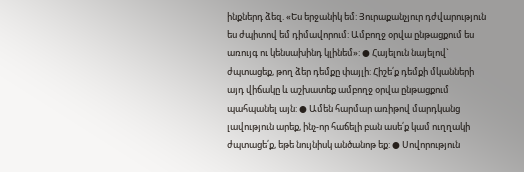ինքներդ ձեզ. «Ես երջանիկ եմ: Յուրաքանչյուր դժվարություն ես ժպիտով եմ դիմավորում: Ամբողջ օրվա ընթացքում ես առույգ ու կենսախինդ կլինեմ»: ● Հայելուն նայելով` ժպտացեք, թող ձեր դեմքը փայլի: Հիշե՛ք դեմքի մկանների այդ վիճակը և աշխատեք ամբողջ օրվա ընթացքում պահպանել այն: ● Ամեն հարմար առիթով մարդկանց լավություն արեք, ինչ-որ հաճելի բան ասե՛ք կամ ուղղակի ժպտացե՛ք, եթե նույնիսկ անծանոթ եք: ● Սովորություն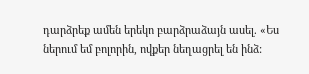դարձրեք ամեն երեկո բարձրաձայն ասել. «Ես ներում եմ բոլորին, ովքեր նեղացրել են ինձ: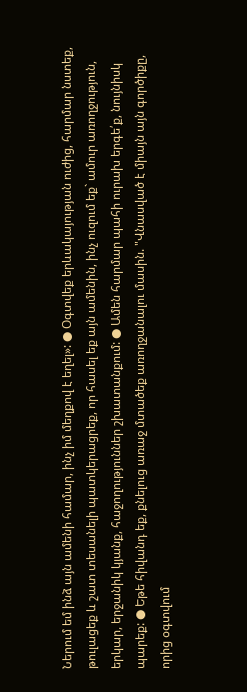Ներում եմ ինձ այն ամենի համար, ինչ իմ մեղքով է եղել»: ● Օգտվեք երևակայության ուժից, հարմար նստեք, թուլացեք և շատ տեսանելի պատկերացրեք, որ հասել եք այն ամենին, ինչ ուզում եք` ամուր առողջություն, երկար, երջանիկ կյանք, հաջողություններ շխատանքում: ● Ամեն հարմար պահի ուրախ երգե՛ք, նույնիսկ պարեք: ● Եթե հիվանդ եք, քնելուց առաջ մտածեք առողջանալու մասին. "Վնասված է միայն այն գործիքը, որից օգտվում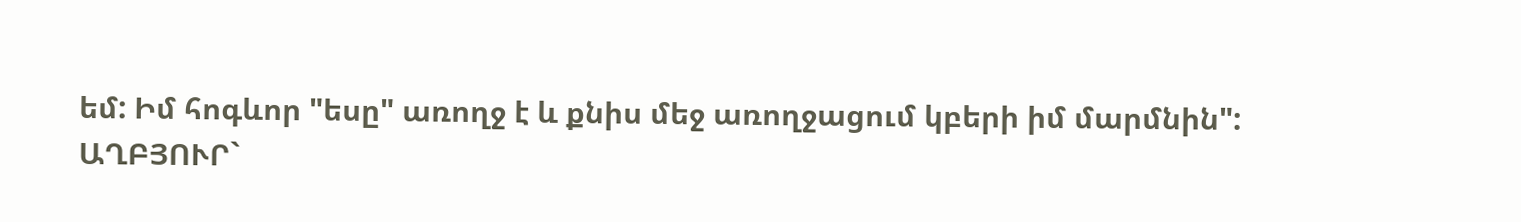եմ: Իմ հոգևոր "եսը" առողջ է և քնիս մեջ առողջացում կբերի իմ մարմնին":
ԱՂԲՅՈՒՐ`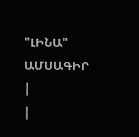"ԼԻՆԱ" ԱՄՍԱԳԻՐ
|
|